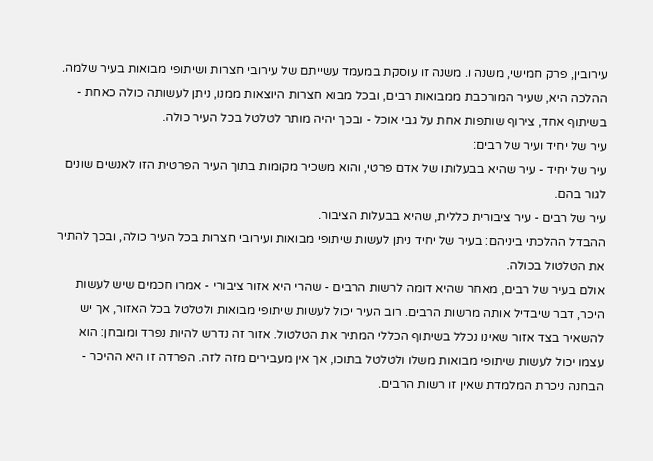עירובין, פרק חמישי, משנה ו. משנה זו עוסקת במעמד עשייתם של עירובי חצרות ושיתופי מבואות בעיר שלמה. ההלכה היא, שעיר המורכבת ממבואות רבים, ובכל מבוא חצרות היוצאות ממנו, ניתן לעשותה כולה כאחת - בשיתוף אחד, צירוף שותפות אחת על גבי אוכל - ובכך יהיה מותר לטלטל בכל העיר כולה.
עיר של יחיד ועיר של רבים:
עיר של יחיד - עיר שהיא בבעלותו של אדם פרטי, והוא משכיר מקומות בתוך העיר הפרטית הזו לאנשים שונים לגור בהם.
עיר של רבים - עיר ציבורית כללית, שהיא בבעלות הציבור.
ההבדל ההלכתי ביניהם: בעיר של יחיד ניתן לעשות שיתופי מבואות ועירובי חצרות בכל העיר כולה, ובכך להתיר את הטלטול בכולה.
אולם בעיר של רבים, מאחר שהיא דומה לרשות הרבים - שהרי היא אזור ציבורי - אמרו חכמים שיש לעשות היכר, דבר שיבדיל אותה מרשות הרבים. רוב העיר יכול לעשות שיתופי מבואות ולטלטל בכל האזור, אך יש להשאיר בצד אזור שאינו נכלל בשיתוף הכללי המתיר את הטלטול. אזור זה נדרש להיות נפרד ומובחן: הוא עצמו יכול לעשות שיתופי מבואות משלו ולטלטל בתוכו, אך אין מעבירים מזה לזה. הפרדה זו היא ההיכר - הבחנה ניכרת המלמדת שאין זו רשות הרבים.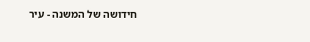חידושה של המשנה - עיר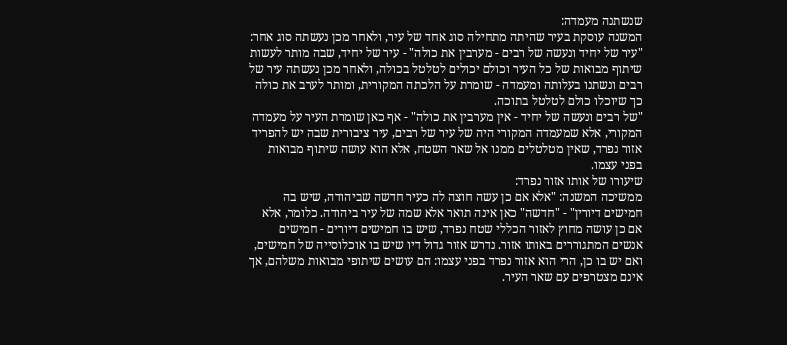שנשתנה מעמדה:
המשנה עוסקת בעיר שהיתה מתחילה סוג אחד של עיר, ולאחר מכן נעשתה סוג אחר:
"עיר של יחיד ונעשה של רבים - מערבין את כולה" - עיר של יחיד, שבה מותר לעשות שיתוף מבואות של כל העיר וכולם יכולים לטלטל בכולה, ולאחר מכן נעשתה עיר של רבים ונשתנו בעלותה ומעמדה - שומרת על הלכתה המקורית, ומותר לערב את כולה כך שיוכלו כולם לטלטל בתוכה.
"של רבים ונעשה של יחיד - אין מערבין את כולה" - אף כאן שומרת העיר על מעמדה המקורי, אלא שמעמדה המקורי היה של עיר של רבים, עיר ציבורית שבה יש להפריד אזור נפרד, שאין מטלטלים ממנו אל שאר השטח, אלא הוא עושה שיתוף מבואות בפני עצמו.
שיעורו של אותו אזור נפרד:
ממשיכה המשנה: "אלא אם כן עשה חוצה לה כעיר חדשה שביהודה, שיש בה חמישים דיורין" - "חדשה" כאן אינה תואר אלא שמה של עיר ביהודה. כלומר, אלא אם כן עושה מחוץ לאזור הכללי שטח נפרד, שיש בו חמישים דיורים - חמישים אנשים המתגוררים באותו אזור. נדרש אזור גדול דיו שיש בו אוכלוסייה של חמישים, ואם יש בו כן, הרי הוא אזור נפרד בפני עצמו: הם עושים שיתופי מבואות משלהם, אך אינם מצטרפים עם שאר העיר.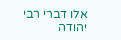אלו דברי רבי יהודה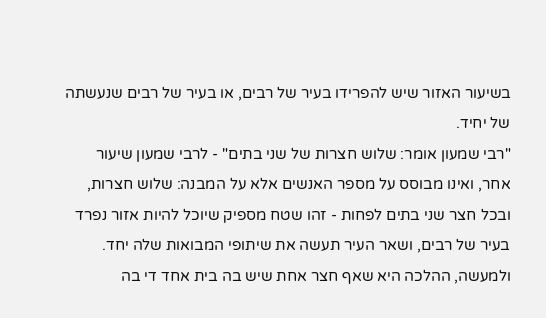בשיעור האזור שיש להפרידו בעיר של רבים, או בעיר של רבים שנעשתה של יחיד.
"רבי שמעון אומר: שלוש חצרות של שני בתים" - לרבי שמעון שיעור אחר, ואינו מבוסס על מספר האנשים אלא על המבנה: שלוש חצרות, ובכל חצר שני בתים לפחות - זהו שטח מספיק שיוכל להיות אזור נפרד בעיר של רבים, ושאר העיר תעשה את שיתופי המבואות שלה יחד.
ולמעשה, ההלכה היא שאף חצר אחת שיש בה בית אחד די בה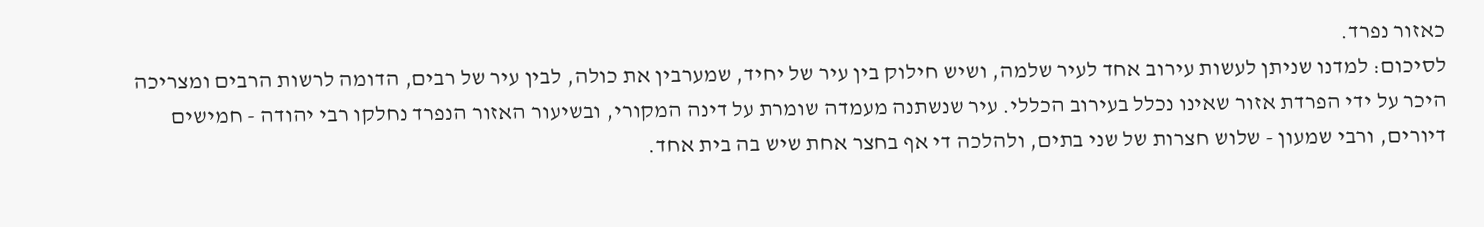כאזור נפרד.
לסיכום: למדנו שניתן לעשות עירוב אחד לעיר שלמה, ושיש חילוק בין עיר של יחיד, שמערבין את כולה, לבין עיר של רבים, הדומה לרשות הרבים ומצריכה היכר על ידי הפרדת אזור שאינו נכלל בעירוב הכללי. עיר שנשתנה מעמדה שומרת על דינה המקורי, ובשיעור האזור הנפרד נחלקו רבי יהודה - חמישים דיורים, ורבי שמעון - שלוש חצרות של שני בתים, ולהלכה די אף בחצר אחת שיש בה בית אחד.